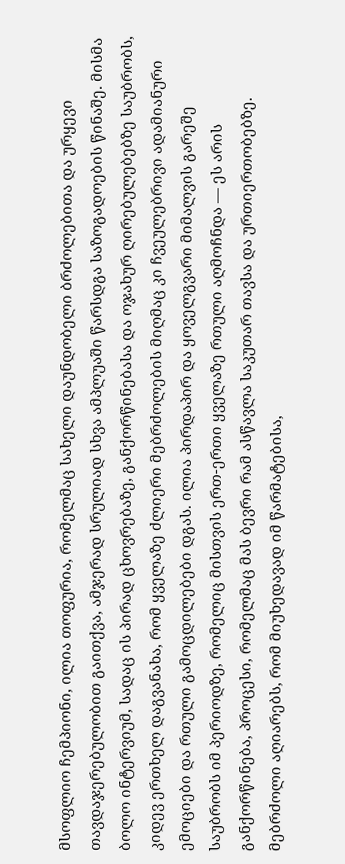მსოფლიო ჩემპიონი, ილია თოფურია, რომელმაც სახელი დაუნდობელი ბრძოლებითა და ურყევი თავდაჯერებულობით გაითქვა, ამჯერად სრულიად სხვა ამპლუაში წარსდგა საზოგადოების წინაშე. მისმა ბოლო ინტერვიუმ, სადაც ის პირად ცხოვრებაზე, განქორწინებასა და ოჯახურ ღირებულებებზე საუბრობს, კიდევ ერთხელ დაგვანახა, რომ ყველაზე ძლიერი მებრძოლების მიღმაც კი ჩვეულებრივი ადამიანური ემოციები და რთული გამოცდილებები დგას. ილია პირდაპირ და ყოველგვარი მიმალვის გარეშე საუბრობს იმ პერიოდზე, რომელიც მისთვის ერთ-ერთი ყველაზე რთული აღმოჩნდა — ეს არის განქორწინება, პროცესი, რომელმაც მას ბევრი რამ ასწავლა საკუთარ თავსა და ურთიერთობებზე. მებრძოლი აღიარებს, რომ მიუხედავად იმ წარმატებისა,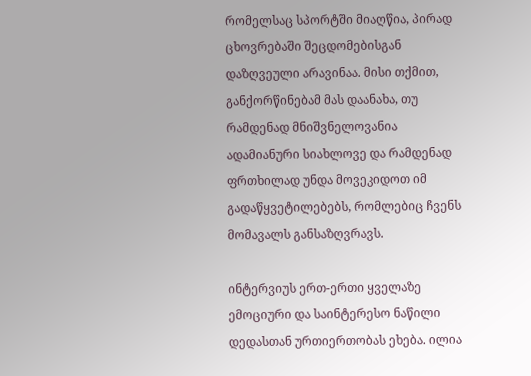რომელსაც სპორტში მიაღწია, პირად ცხოვრებაში შეცდომებისგან დაზღვეული არავინაა. მისი თქმით, განქორწინებამ მას დაანახა, თუ რამდენად მნიშვნელოვანია ადამიანური სიახლოვე და რამდენად ფრთხილად უნდა მოვეკიდოთ იმ გადაწყვეტილებებს, რომლებიც ჩვენს მომავალს განსაზღვრავს.

ინტერვიუს ერთ-ერთი ყველაზე ემოციური და საინტერესო ნაწილი დედასთან ურთიერთობას ეხება. ილია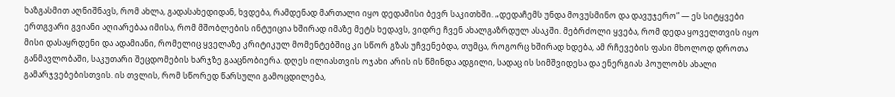ხაზგასმით აღნიშნავს, რომ ახლა, გადასახედიდან, ხვდება, რამდენად მართალი იყო დედამისი ბევრ საკითხში. „დედაჩემს უნდა მოვუსმინო და დავუჯერო“ — ეს სიტყვები ერთგვარი გვიანი აღიარებაა იმისა, რომ მშობლების ინტუიცია ხშირად იმაზე მეტს ხედავს, ვიდრე ჩვენ ახალგაზრდულ ასაკში. მებრძოლი ყვება, რომ დედა ყოველთვის იყო მისი დასაყრდენი და ადამიანი, რომელიც ყველაზე კრიტიკულ მომენტებშიც კი სწორ გზას უჩვენებდა, თუმცა, როგორც ხშირად ხდება, ამ რჩევების ფასი მხოლოდ დროთა განმავლობაში, საკუთარი შეცდომების ხარჯზე გააცნობიერა. დღეს ილიასთვის ოჯახი არის ის წმინდა ადგილი, სადაც ის სიმშვიდესა და ენერგიას პოულობს ახალი გამარჯვებებისთვის. ის თვლის, რომ სწორედ წარსული გამოცდილება,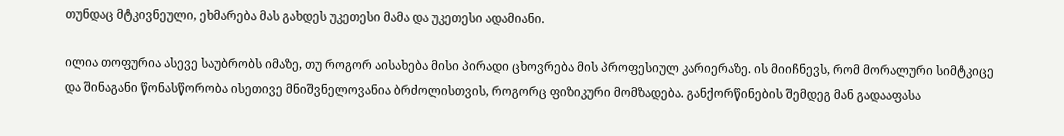თუნდაც მტკივნეული, ეხმარება მას გახდეს უკეთესი მამა და უკეთესი ადამიანი.

ილია თოფურია ასევე საუბრობს იმაზე, თუ როგორ აისახება მისი პირადი ცხოვრება მის პროფესიულ კარიერაზე. ის მიიჩნევს, რომ მორალური სიმტკიცე და შინაგანი წონასწორობა ისეთივე მნიშვნელოვანია ბრძოლისთვის, როგორც ფიზიკური მომზადება. განქორწინების შემდეგ მან გადააფასა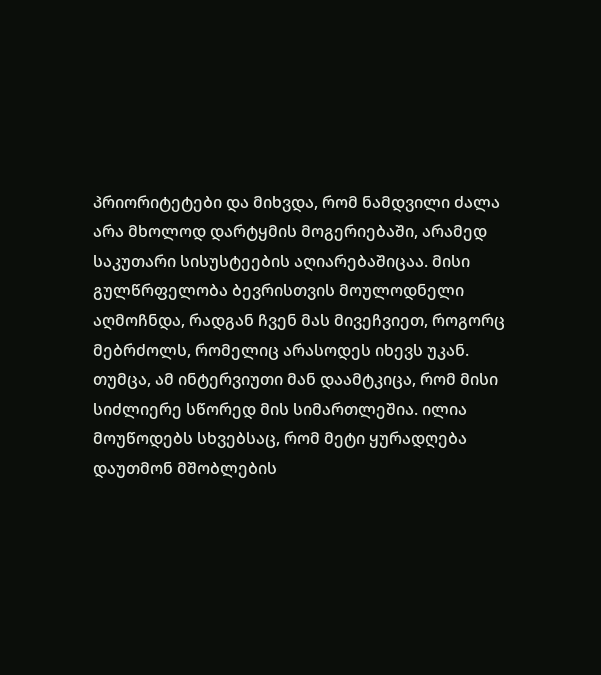პრიორიტეტები და მიხვდა, რომ ნამდვილი ძალა არა მხოლოდ დარტყმის მოგერიებაში, არამედ საკუთარი სისუსტეების აღიარებაშიცაა. მისი გულწრფელობა ბევრისთვის მოულოდნელი აღმოჩნდა, რადგან ჩვენ მას მივეჩვიეთ, როგორც მებრძოლს, რომელიც არასოდეს იხევს უკან. თუმცა, ამ ინტერვიუთი მან დაამტკიცა, რომ მისი სიძლიერე სწორედ მის სიმართლეშია. ილია მოუწოდებს სხვებსაც, რომ მეტი ყურადღება დაუთმონ მშობლების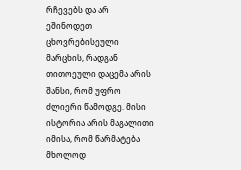რჩევებს და არ ეშინოდეთ ცხოვრებისეული მარცხის, რადგან თითოეული დაცემა არის შანსი, რომ უფრო ძლიერი წამოდგე. მისი ისტორია არის მაგალითი იმისა, რომ წარმატება მხოლოდ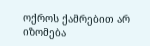ოქროს ქამრებით არ იზომება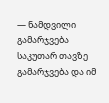— ნამდვილი გამარჯვება საკუთარ თავზე გამარჯვება და იმ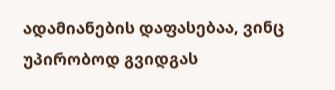ადამიანების დაფასებაა, ვინც უპირობოდ გვიდგას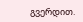გვერდით.